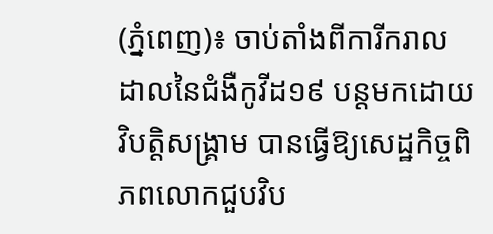(ភ្នំពេញ)៖ ចាប់តាំងពីការីករាលដាលនៃជំងឺកូវីដ១៩ បន្តមកដោយវិបត្តិសង្គ្រាម បានធ្វើឱ្យសេដ្ឋកិច្ចពិភពលោកជួបវិប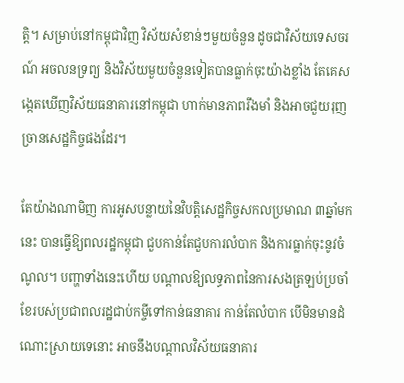ត្តិ។ សម្រាប់នៅកម្ពុជាវិញ វិស័យសំខាន់ៗមួយចំនួន ដូចជាវិស័យទេសចរណ៍ អចលនទ្រព្យ និងវិស័យមួយចំនួនទៀតបានធ្លាក់ចុះយ៉ាងខ្លាំង តែគេសង្កេតឃើញវិស័យធនាគារនៅកម្ពុជា ហាក់មានភាពរឹងមាំ និងអាចជួយរុញច្រានសេដ្ឋកិច្ចផងដែរ។

តែយ៉ាងណាមិញ ការអូសបន្លាយនៃវិបត្តិសេដ្ឋកិច្ចសកលប្រមាណ ៣ឆ្នាំមកនេះ បានធ្វើឱ្យពលរដ្ឋកម្ពុជា ជួបកាន់តែជួបការលំបាក និងការធ្លាក់ចុះនូវចំណូល។ បញ្ហាទាំងនេះហើយ បណ្តាលឱ្យលទ្ធភាពនៃការសងត្រឡប់ប្រចាំខែរបស់ប្រជាពលរដ្ឋជាប់កម្ចីទៅកាន់ធនាគារ កាន់តែលំបាក បើមិនមានដំណោះស្រាយទេនោះ អាចនឹងបណ្តាលវិស័យធនាគារ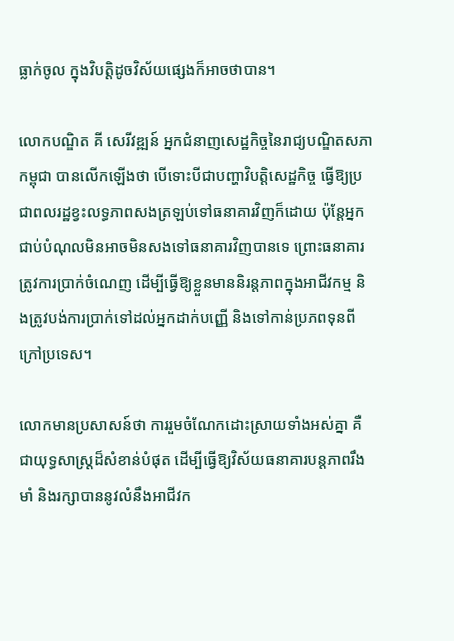ធ្លាក់ចូល ក្នុងវិបត្តិដូចវិស័យផ្សេងក៏អាចថាបាន។

លោកបណ្ឌិត គី សេរីវឌ្ឍន៍ អ្នកជំនាញសេដ្ឋកិច្ចនៃរាជ្យបណ្ឌិតសភាកម្ពុជា បានលើកឡើងថា បើទោះបីជាបញ្ហាវិបត្តិសេដ្ឋកិច្ច ធ្វើឱ្យប្រជាពលរដ្ឋខ្វះលទ្ធភាពសងត្រឡប់ទៅធនាគារវិញក៏ដោយ ប៉ុន្តែអ្នកជាប់បំណុលមិនអាចមិនសងទៅធនាគារវិញបានទេ ព្រោះធនាគារត្រូវការប្រាក់ចំណេញ ដើម្បីធ្វើឱ្យខ្លួនមាននិរន្តភាពក្នុងអាជីវកម្ម និងត្រូវបង់ការប្រាក់ទៅដល់អ្នកដាក់បញ្ញើ និងទៅកាន់ប្រភពទុនពីក្រៅប្រទេស។

លោកមានប្រសាសន៍ថា ការរួមចំណែកដោះស្រាយទាំងអស់គ្នា គឺជាយុទ្ធសាស្រ្តដ៏សំខាន់បំផុត ដើម្បីធ្វើឱ្យវិស័យធនាគារបន្តភាពរឹងមាំ និងរក្សាបាននូវលំនឹងអាជីវក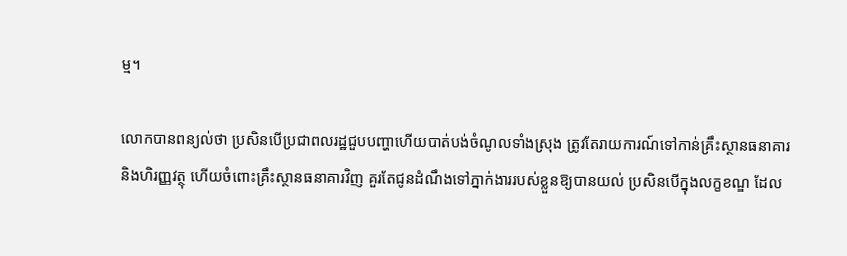ម្ម។

លោកបានពន្យល់ថា ប្រសិនបើប្រជាពលរដ្ឋជួបបញ្ហាហើយបាត់បង់ចំណូលទាំងស្រុង ត្រូវតែរាយការណ៍ទៅកាន់គ្រឹះស្ថានធនាគារ និងហិរញ្ញវត្ថុ ហើយចំពោះគ្រឹះស្ថានធនាគារវិញ គួរតែជូនដំណឹងទៅភ្នាក់ងាររបស់ខ្លួនឱ្យបានយល់ ប្រសិនបើក្នុងលក្ខខណ្ឌ ដែល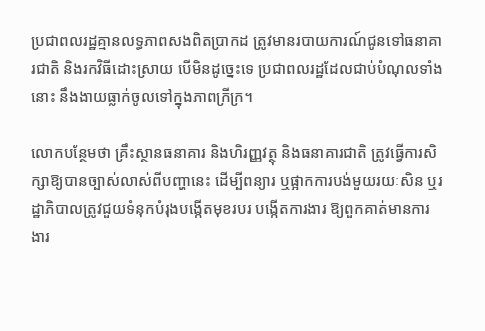ប្រជាពលរដ្ឋគ្មានលទ្ធភាពសងពិតប្រាកដ ត្រូវមានរបាយការណ៍ជូនទៅធនាគារជាតិ និងរកវិធីដោះស្រាយ បើមិនដូច្នេះទេ ប្រជាពលរដ្ឋដែលជាប់បំណុលទាំងនោះ នឹងងាយធ្លាក់ចូលទៅក្នុងភាពក្រីក្រ។

លោកបន្ថែមថា គ្រឹះស្ថានធនាគារ និងហិរញ្ញវត្ថុ និងធនាគារជាតិ ត្រូវធ្វើការសិក្សាឱ្យបានច្បាស់លាស់ពីបញ្ហានេះ ដើម្បីពន្យារ ឬផ្អាកការបង់មួយរយៈសិន ឬរដ្ឋាភិបាលត្រូវជួយទំនុកបំរុងបង្កើតមុខរបរ បង្កើតការងារ ឱ្យពួកគាត់មានការងារ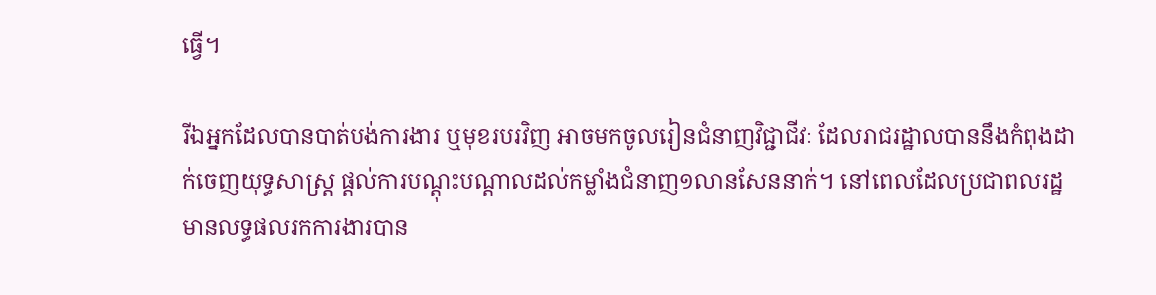ធ្វើ។

រីឯអ្នកដែលបានបាត់បង់ការងារ ឬមុខរបរវិញ អាចមកចូលរៀនជំនាញវិជ្ជាជីវៈ ដែលរាជរដ្ឋាលបាននឹងកំពុងដាក់ចេញយុទ្ធសាស្រ្ត ផ្តល់ការបណ្តុះបណ្តាលដល់កម្លាំងជំនាញ១លានសែននាក់។ នៅពេលដែលប្រជាពលរដ្ឋមានលទ្ធផលរកការងារបាន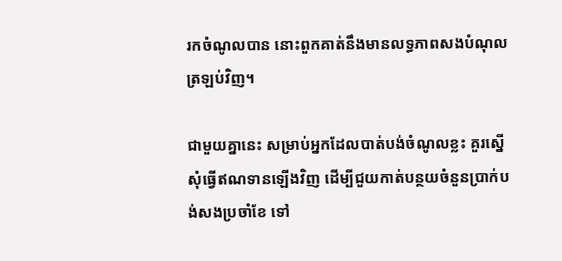រកចំណូលបាន នោះពួកគាត់នឹងមានលទ្ធភាពសងបំណុលត្រឡប់វិញ។

ជាមួយគ្នានេះ សម្រាប់អ្នកដែលបាត់បង់ចំណូលខ្លះ គួរស្នើសុំធ្វើឥណទានឡើងវិញ ដើម្បីជួយកាត់បន្ថយចំនួនប្រាក់បង់សងប្រចាំខែ ទៅ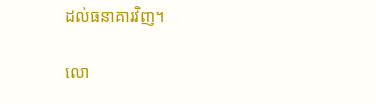ដល់ធនាគារវិញ។

លោ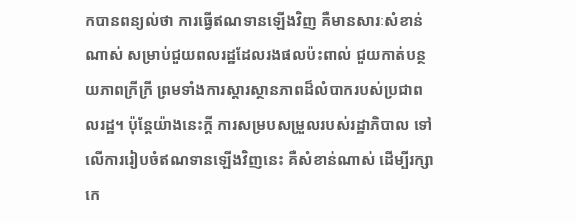កបានពន្យល់ថា ការធ្វើឥណទានឡើងវិញ គឺមានសារៈសំខាន់ណាស់ សម្រាប់ជួយពលរដ្ឋដែលរងផលប៉ះពាល់ ជួយកាត់បន្ថយភាពក្រីក្រី ព្រមទាំងការស្តារស្ថានភាពដ៏លំបាករបស់ប្រជាពលរដ្ឋ។ ប៉ុន្តែយ៉ាងនេះក្តី ការសម្របសម្រួលរបស់រដ្ឋាភិបាល ទៅលើការរៀបចំឥណទានឡើងវិញនេះ គឺសំខាន់ណាស់ ដើម្បីរក្សាកេ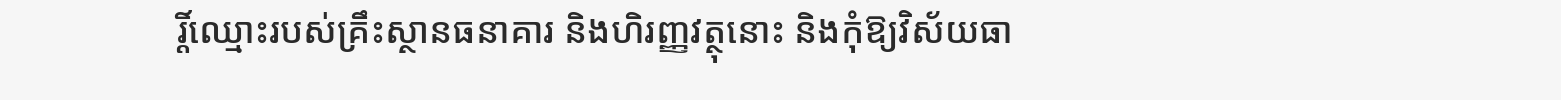រ្តិ៍ឈ្មោះរបស់គ្រឹះស្ថានធនាគារ និងហិរញ្ញវត្ថុនោះ និងកុំឱ្យវិស័យធា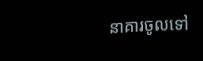នាគារចូលទៅ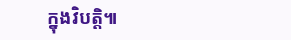ក្នុងវិបត្តិ៕